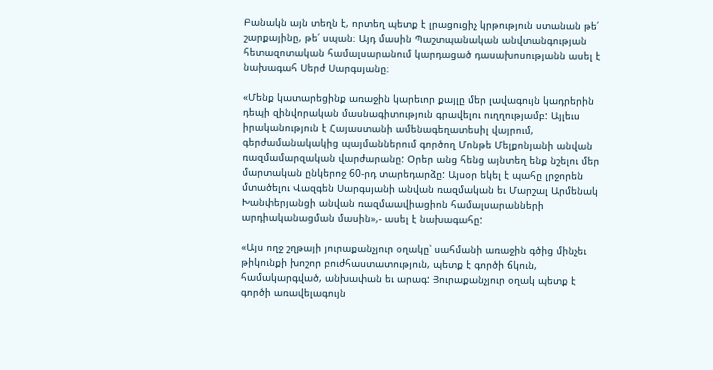Բանակն այն տեղն է, որտեղ պետք է լրացուցիչ կրթություն ստանան թե՛ շարքայինը, թե՛ սպան։ Այդ մասին Պաշտպանական անվտանգության հետազոտական համալսարանում կարդացած դասախոսությանն ասել է նախագահ Սերժ Սարգսյանը։

«Մենք կատարեցինք առաջին կարեւոր քայլը մեր լավագույն կադրերին դեպի զինվորական մասնագիտություն գրավելու ուղղությամբ: Այլեւս իրականություն է Հայաստանի ամենագեղատեսիլ վայրում, գերժամանակակից պայմաններում գործող Մոնթե Մելքոնյանի անվան ռազմամարզական վարժարանը: Օրեր անց հենց այնտեղ ենք նշելու մեր մարտական ընկերոջ 60-րդ տարեդարձը: Այսօր եկել է պահը լրջորեն մտածելու Վազգեն Սարգսյանի անվան ռազմական եւ Մարշալ Արմենակ Խանփերյանցի անվան ռազմաավիացիոն համալսարանների արդիականացման մասին»,- ասել է նախագահը:

«Այս ողջ շղթայի յուրաքանչյուր օղակը՝ սահմանի առաջին գծից մինչեւ թիկունքի խոշոր բուժհաստատություն, պետք է գործի ճկուն, համակարգված, անխափան եւ արագ: Յուրաքանչյուր օղակ պետք է գործի առավելագույն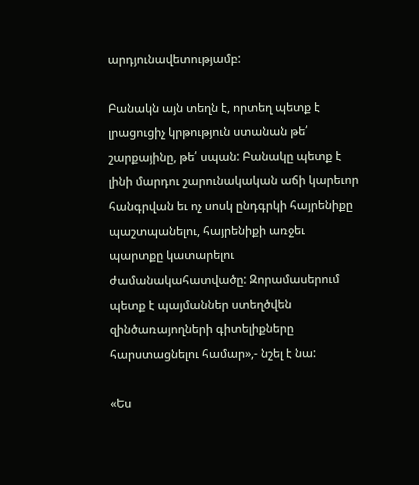արդյունավետությամբ:

Բանակն այն տեղն է, որտեղ պետք է լրացուցիչ կրթություն ստանան թե՛ շարքայինը, թե՛ սպան: Բանակը պետք է լինի մարդու շարունակական աճի կարեւոր հանգրվան եւ ոչ սոսկ ընդգրկի հայրենիքը պաշտպանելու, հայրենիքի առջեւ պարտքը կատարելու ժամանակահատվածը: Զորամասերում պետք է պայմաններ ստեղծվեն զինծառայողների գիտելիքները հարստացնելու համար»,- նշել է նա:

«Ես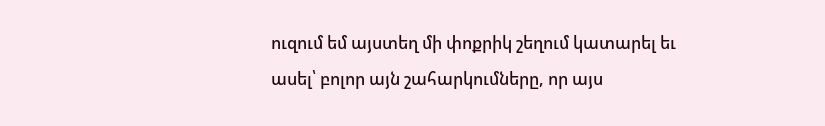ուզում եմ այստեղ մի փոքրիկ շեղում կատարել եւ ասել՝ բոլոր այն շահարկումները, որ այս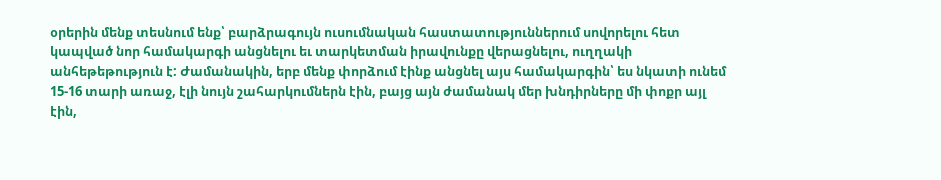օրերին մենք տեսնում ենք՝ բարձրագույն ուսումնական հաստատություններում սովորելու հետ կապված նոր համակարգի անցնելու եւ տարկետման իրավունքը վերացնելու, ուղղակի անհեթեթություն է: Ժամանակին, երբ մենք փորձում էինք անցնել այս համակարգին՝ ես նկատի ունեմ 15-16 տարի առաջ, էլի նույն շահարկումներն էին, բայց այն ժամանակ մեր խնդիրները մի փոքր այլ էին,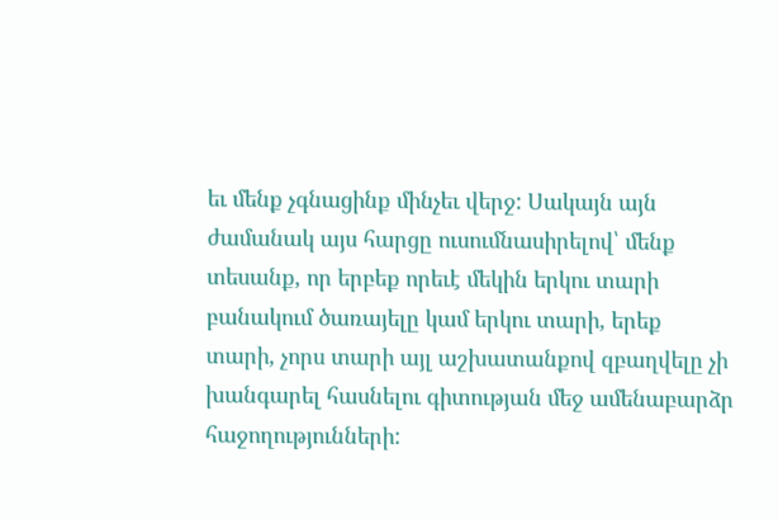եւ մենք չգնացինք մինչեւ վերջ: Սակայն այն ժամանակ այս հարցը ուսումնասիրելով՝ մենք տեսանք, որ երբեք որեւէ մեկին երկու տարի բանակում ծառայելը կամ երկու տարի, երեք տարի, չորս տարի այլ աշխատանքով զբաղվելը չի խանգարել հասնելու գիտության մեջ ամենաբարձր հաջողությունների: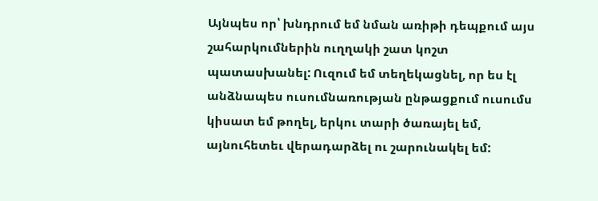Այնպես որ՝ խնդրում եմ նման առիթի դեպքում այս շահարկումներին ուղղակի շատ կոշտ պատասխանել: Ուզում եմ տեղեկացնել, որ ես էլ անձնապես ուսումնառության ընթացքում ուսումս կիսատ եմ թողել, երկու տարի ծառայել եմ, այնուհետեւ վերադարձել ու շարունակել եմ: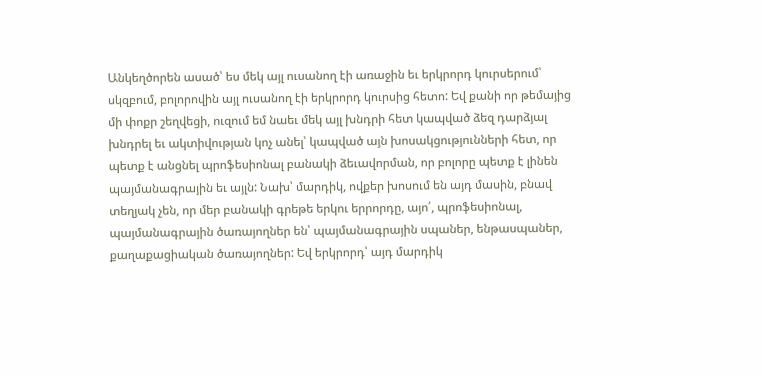Անկեղծորեն ասած՝ ես մեկ այլ ուսանող էի առաջին եւ երկրորդ կուրսերում՝ սկզբում, բոլորովին այլ ուսանող էի երկրորդ կուրսից հետո: Եվ քանի որ թեմայից մի փոքր շեղվեցի, ուզում եմ նաեւ մեկ այլ խնդրի հետ կապված ձեզ դարձյալ խնդրել եւ ակտիվության կոչ անել՝ կապված այն խոսակցությունների հետ, որ պետք է անցնել պրոֆեսիոնալ բանակի ձեւավորման, որ բոլորը պետք է լինեն պայմանագրային եւ այլն: Նախ՝ մարդիկ, ովքեր խոսում են այդ մասին, բնավ տեղյակ չեն, որ մեր բանակի գրեթե երկու երրորդը, այո՛, պրոֆեսիոնալ, պայմանագրային ծառայողներ են՝ պայմանագրային սպաներ, ենթասպաներ, քաղաքացիական ծառայողներ: Եվ երկրորդ՝ այդ մարդիկ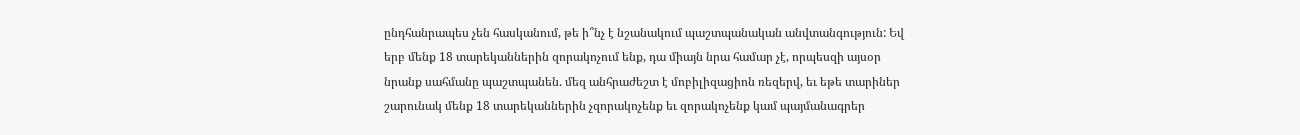ընդհանրապես չեն հասկանում, թե ի՞նչ է նշանակում պաշտպանական անվտանգություն: Եվ երբ մենք 18 տարեկաններին զորակոչում ենք, դա միայն նրա համար չէ, որպեսզի այսօր նրանք սահմանը պաշտպանեն. մեզ անհրաժեշտ է մոբիլիզացիոն ռեզերվ, եւ եթե տարիներ շարունակ մենք 18 տարեկաններին չզորակոչենք եւ զորակոչենք կամ պայմանագրեր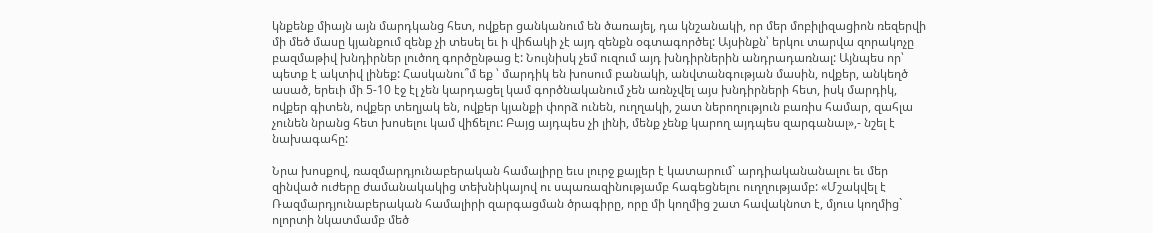կնքենք միայն այն մարդկանց հետ, ովքեր ցանկանում են ծառայել, դա կնշանակի, որ մեր մոբիլիզացիոն ռեզերվի մի մեծ մասը կյանքում զենք չի տեսել եւ ի վիճակի չէ այդ զենքն օգտագործել: Այսինքն՝ երկու տարվա զորակոչը բազմաթիվ խնդիրներ լուծող գործընթաց է: Նույնիսկ չեմ ուզում այդ խնդիրներին անդրադառնալ: Այնպես որ՝ պետք է ակտիվ լինեք: Հասկանու՞մ եք ՝ մարդիկ են խոսում բանակի, անվտանգության մասին, ովքեր, անկեղծ ասած, երեւի մի 5-10 էջ էլ չեն կարդացել կամ գործնականում չեն առնչվել այս խնդիրների հետ, իսկ մարդիկ, ովքեր գիտեն, ովքեր տեղյակ են, ովքեր կյանքի փորձ ունեն, ուղղակի, շատ ներողություն բառիս համար, զահլա չունեն նրանց հետ խոսելու կամ վիճելու: Բայց այդպես չի լինի, մենք չենք կարող այդպես զարգանալ»,- նշել է նախագահը:

Նրա խոսքով, ռազմարդյունաբերական համալիրը եւս լուրջ քայլեր է կատարում` արդիականանալու եւ մեր զինված ուժերը ժամանակակից տեխնիկայով ու սպառազինությամբ հագեցնելու ուղղությամբ: «Մշակվել է Ռազմարդյունաբերական համալիրի զարգացման ծրագիրը, որը մի կողմից շատ հավակնոտ է, մյուս կողմից` ոլորտի նկատմամբ մեծ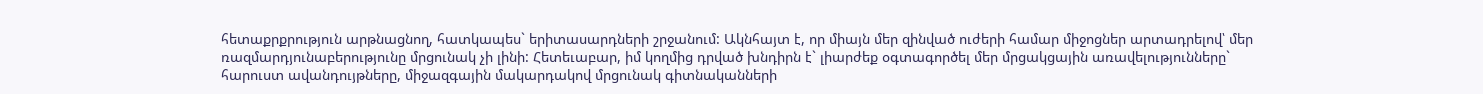հետաքրքրություն արթնացնող, հատկապես` երիտասարդների շրջանում: Ակնհայտ է, որ միայն մեր զինված ուժերի համար միջոցներ արտադրելով՝ մեր ռազմարդյունաբերությունը մրցունակ չի լինի: Հետեւաբար, իմ կողմից դրված խնդիրն է` լիարժեք օգտագործել մեր մրցակցային առավելությունները` հարուստ ավանդույթները, միջազգային մակարդակով մրցունակ գիտնականների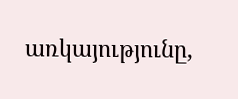առկայությունը,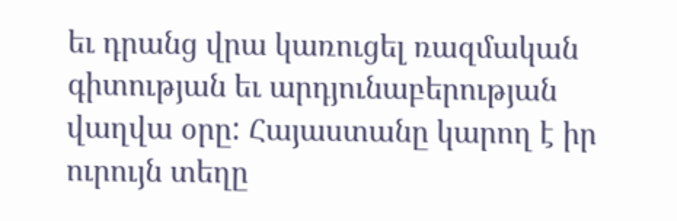եւ դրանց վրա կառուցել ռազմական գիտության եւ արդյունաբերության վաղվա օրը: Հայաստանը կարող է իր ուրույն տեղը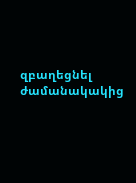զբաղեցնել ժամանակակից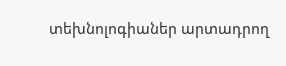տեխնոլոգիաներ արտադրող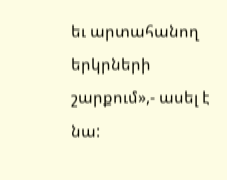եւ արտահանող երկրների շարքում»,- ասել է նա: